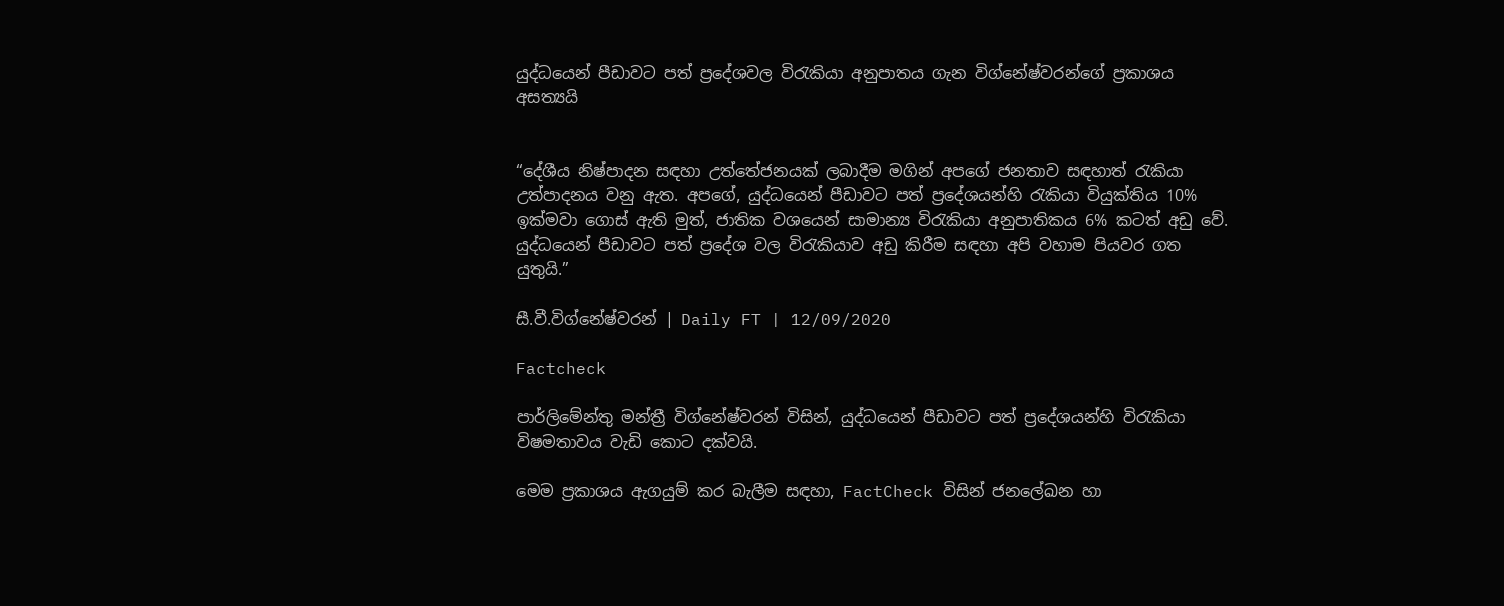යුද්ධයෙන් පීඩාවට පත් ප්‍රදේශවල විරැකියා අනුපාතය ගැන විග්නේෂ්වරන්ගේ ප්‍රකාශය අසත්‍යයි


“දේශීය නිෂ්පාදන සඳහා උත්තේජනයක් ලබාදීම මගින් අපගේ ජනතාව සඳහාත් රැකියා උත්පාදනය වනු ඇත. අපගේ, යුද්ධයෙන් පීඩාවට පත් ප්‍රදේශයන්හි රැකියා වියුක්තිය 10% ඉක්මවා ගොස් ඇති මුත්, ජාතික වශයෙන් සාමාන්‍ය විරැකියා අනුපාතිකය 6% කටත් අඩු වේ. යුද්ධයෙන් පීඩාවට පත් ප්‍රදේශ වල විරැකියාව අඩු කිරීම සඳහා අපි වහාම පියවර ගත යුතුයි.”

සී.වී.විග්නේෂ්වරන් | Daily FT | 12/09/2020

Factcheck

පාර්ලිමේන්තු මන්ත්‍රී විග්නේෂ්වරන් විසින්, යුද්ධයෙන් පීඩාවට පත් ප්‍රදේශයන්හි විරැකියා විෂමතාවය වැඩි කොට දක්වයි.

මෙම ප්‍රකාශය ඇගයුම් කර බැලීම සඳහා, FactCheck විසින් ජනලේඛන හා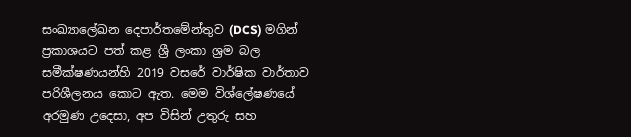සංඛ්‍යාලේඛන දෙපාර්තමේන්තුව (DCS) මගින් ප්‍රකාශයට පත් කළ ශ්‍රී ලංකා ශ්‍රම බල සමීක්ෂණයන්හි 2019 වසරේ වාර්ෂික වාර්තාව පරිශීලනය කොට ඇත. මෙම විශ්ලේෂණයේ අරමුණ උදෙසා, අප විසින් උතුරු සහ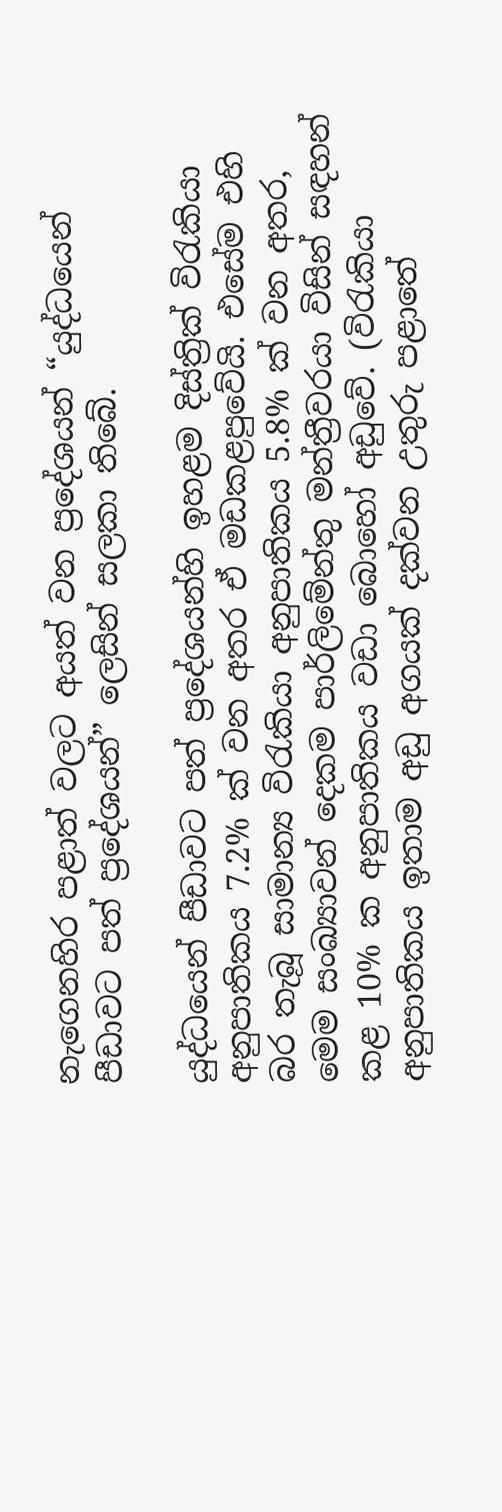නැගෙනහිර පළාත් වලට අයත් වන ප්‍රදේශයන් “යුද්ධයෙන් පීඩාවට පත් ප්‍රදේශයන්” ලෙසින් සලකා තිබේ.

යුද්ධයෙන් පීඩාවට පත් ප්‍රදේශයන්හි ඉහළම දිස්ත්‍රික් විරැකියා අනුපාතිකය 7.2% ක් වන අතර ඒ මඩකළපුවේයි. එසේම එහි බර තැබූ සාමාන්‍ය විරැකියා අනුපාතිකය 5.8% ක් වන අතර, මෙම සංඛ්‍යාවන් දෙකම පාර්ලිමේන්තු මන්ත්‍රීවරයා විසින් සඳහන් කළ 10% ක අනුපාතිකය වඩා බොහෝ අඩුවේ. (විරැකියා අනුපාතිකය ඉතාම අඩු අගයක් දක්වන උතුරු පළාතේ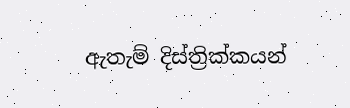ඇතැම් දිස්ත්‍රික්කයන්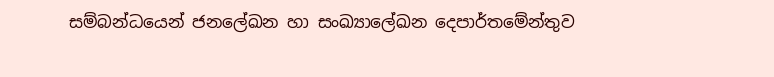සම්බන්ධයෙන් ජනලේඛන හා සංඛ්‍යාලේඛන දෙපාර්තමේන්තුව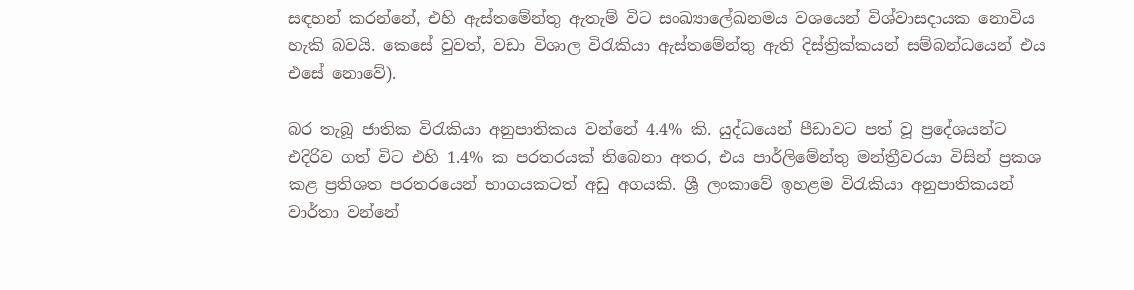සඳහන් කරන්නේ, එහි ඇස්තමේන්තු ඇතැම් විට සංඛ්‍යාලේඛනමය වශයෙන් විශ්වාසදායක නොවිය හැකි බවයි. කෙසේ වුවත්, වඩා විශාල විරැකියා ඇස්තමේන්තු ඇති දිස්ත්‍රික්කයන් සම්බන්ධයෙන් එය එසේ නොවේ).

බර තැබූ ජාතික විරැකියා අනුපාතිකය වන්නේ 4.4% කි. යුද්ධයෙන් පීඩාවට පත් වූ ප්‍රදේශයන්ට එදිරිව ගත් විට එහි 1.4% ක පරතරයක් තිබෙනා අතර, එය පාර්ලිමේන්තු මන්ත්‍රීවරයා විසින් ප්‍රකශ කළ ප්‍රතිශත පරතරයෙන් භාගයකටත් අඩු අගයකි. ශ්‍රී ලංකාවේ ඉහළම විරැකියා අනුපාතිකයන් වාර්තා වන්නේ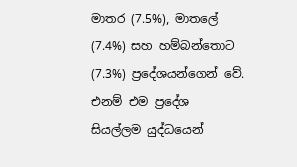මාතර (7.5%), මාතලේ (7.4%) සහ හම්බන්තොට (7.3%) ප්‍රදේශයන්ගෙන් වේ. එනම් එම ප්‍රදේශ සියල්ලම යුද්ධයෙන්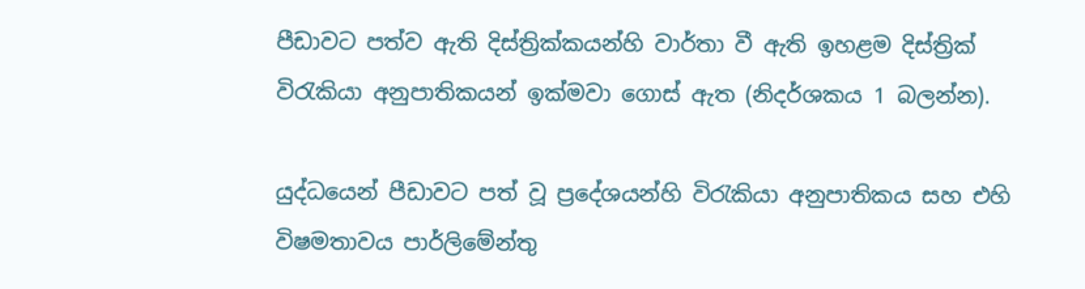පීඩාවට පත්ව ඇති දිස්ත්‍රික්කයන්හි වාර්තා වී ඇති ඉහළම දිස්ත්‍රික් විරැකියා අනුපාතිකයන් ඉක්මවා ගොස් ඇත (නිදර්ශකය 1 බලන්න).

යුද්ධයෙන් පීඩාවට පත් වූ ප්‍රදේශයන්හි විරැකියා අනුපාතිකය සහ එහි විෂමතාවය පාර්ලිමේන්තු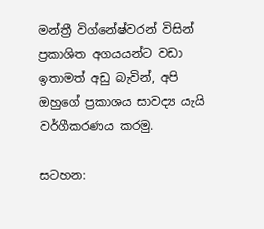මන්ත්‍රී විග්නේෂ්වරන් විසින් ප්‍රකාශිත අගයයන්ට වඩා ඉතාමත් අඩු බැවින්, අපි ඔහුගේ ප්‍රකාශය සාවද්‍ය යැයි වර්ගීකරණය කරමු.

සටහන: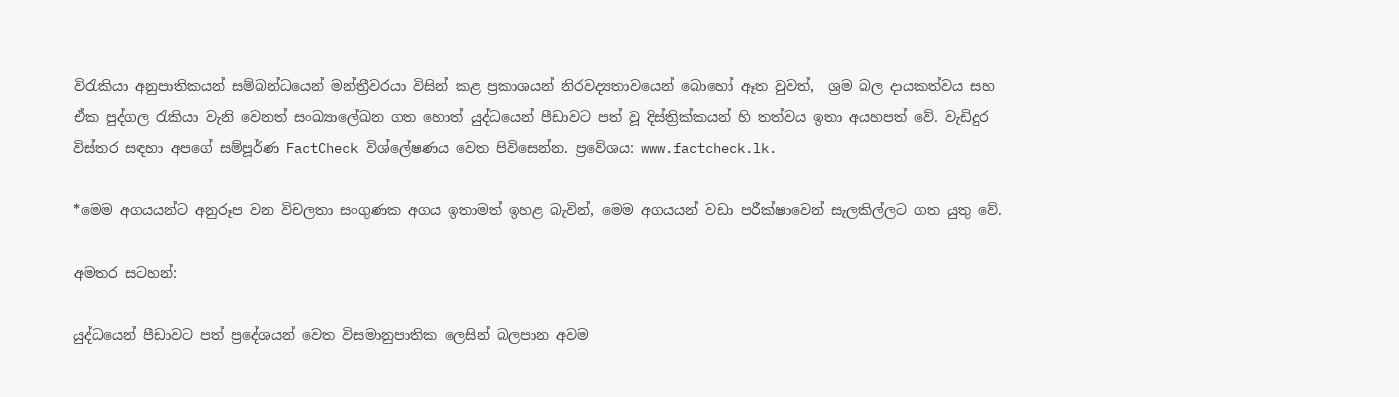විරැකියා අනුපාතිකයන් සම්බන්ධයෙන් මන්ත්‍රීවරයා විසින් කළ ප්‍රකාශයන් නිරවද්‍යතාවයෙන් බොහෝ ඈත වුවත්,  ශ්‍රම බල දායකත්වය සහ ඒක පුද්ගල රැකියා වැනි වෙනත් සංඛ්‍යාලේඛන ගත හොත් යුද්ධයෙන් පීඩාවට පත් වූ දිස්ත්‍රික්කයන් හි තත්වය ඉතා අයහපත් වේ. වැඩිදුර විස්තර සඳහා අපගේ සම්පූර්ණ FactCheck විශ්ලේෂණය වෙත පිවිසෙන්න. ප්‍රවේශය: www.factcheck.lk.

*මෙම අගයයන්ට අනුරූප වන විචලතා සංගුණක අගය ඉතාමත් ඉහළ බැවින්, මෙම අගයයන් වඩා පරීක්ෂාවෙන් සැලකිල්ලට ගත යුතු වේ.

අමතර සටහන්:

යුද්ධයෙන් පීඩාවට පත් ප්‍රදේශයන් වෙත විසමානුපාතික ලෙසින් බලපාන අවම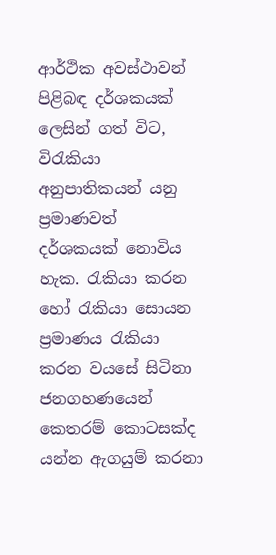ආර්ථික අවස්ථාවන් පිළිබඳ දර්ශකයක් ලෙසින් ගත් විට, විරැකියා අනුපාතිකයන් යනු ප්‍රමාණවත් දර්ශකයක් නොවිය හැක. රැකියා කරන හෝ රැකියා සොයන ප්‍රමාණය රැකියා කරන වයසේ සිටිනා ජනගහණයෙන් කෙතරම් කොටසක්ද යන්න ඇගයුම් කරනා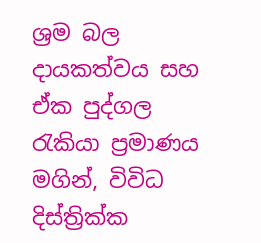ශ්‍රම බල දායකත්වය සහ ඒක පුද්ගල රැකියා ප්‍රමාණය මගින්, විවිධ දිස්ත්‍රික්ක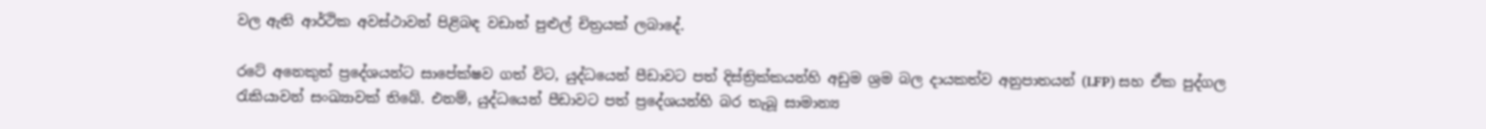වල ඇති ආර්ථික අවස්ථාවන් පිළිබඳ වඩාත් පුළුල් චිත්‍රයක් ලබාදේ.

රටේ අනෙකුත් ප්‍රදේශයන්ට සාපේක්ෂව ගත් විට, යුද්ධයෙන් පීඩාවට පත් දිස්ත්‍රික්කයන්හි අඩුම ශ්‍රම බල දායකත්ව අනුපාතයන් (LFP) සහ ඒක පුද්ගල රැකියාවන් සංඛ්‍යාවක් තිබේ. එනම්, යුද්ධයෙන් පීඩාවට පත් ප්‍රදේශයන්හි බර තැබූ සාමාන්‍ය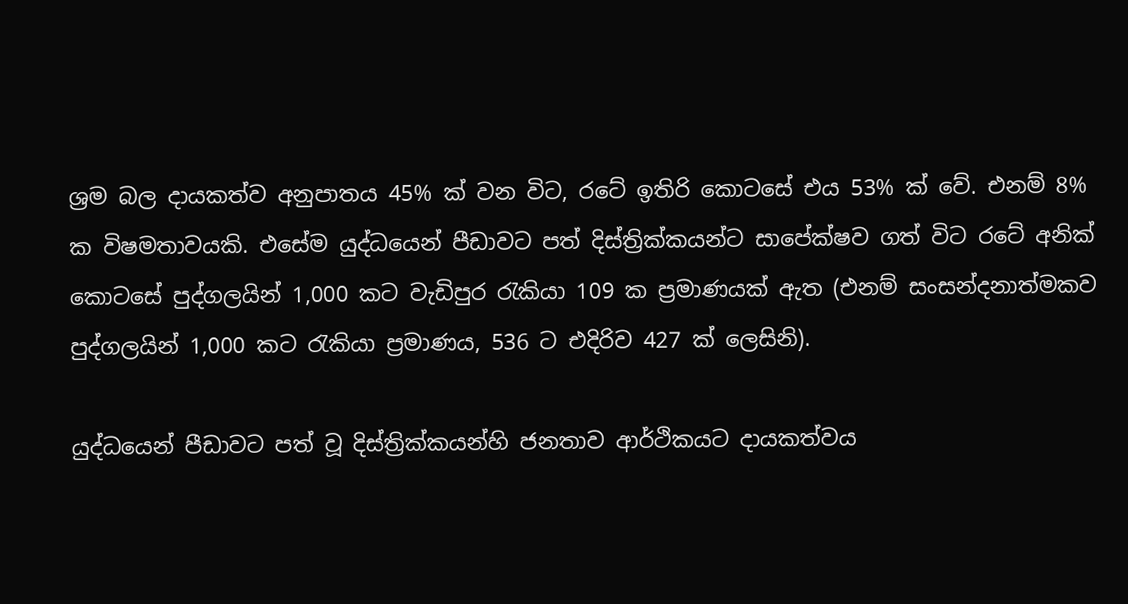ශ්‍රම බල දායකත්ව අනුපාතය 45% ක් වන විට, රටේ ඉතිරි කොටසේ එය 53% ක් වේ. එනම් 8% ක විෂමතාවයකි. එසේම යුද්ධයෙන් පීඩාවට පත් දිස්ත්‍රික්කයන්ට සාපේක්ෂව ගත් විට රටේ අනික් කොටසේ පුද්ගලයින් 1,000 කට වැඩිපුර රැකියා 109 ක ප්‍රමාණයක් ඇත (එනම් සංසන්දනාත්මකව පුද්ගලයින් 1,000 කට රැකියා ප්‍රමාණය, 536 ට එදිරිව 427 ක් ලෙසිනි).

යුද්ධයෙන් පීඩාවට පත් වූ දිස්ත්‍රික්කයන්හි ජනතාව ආර්ථිකයට දායකත්වය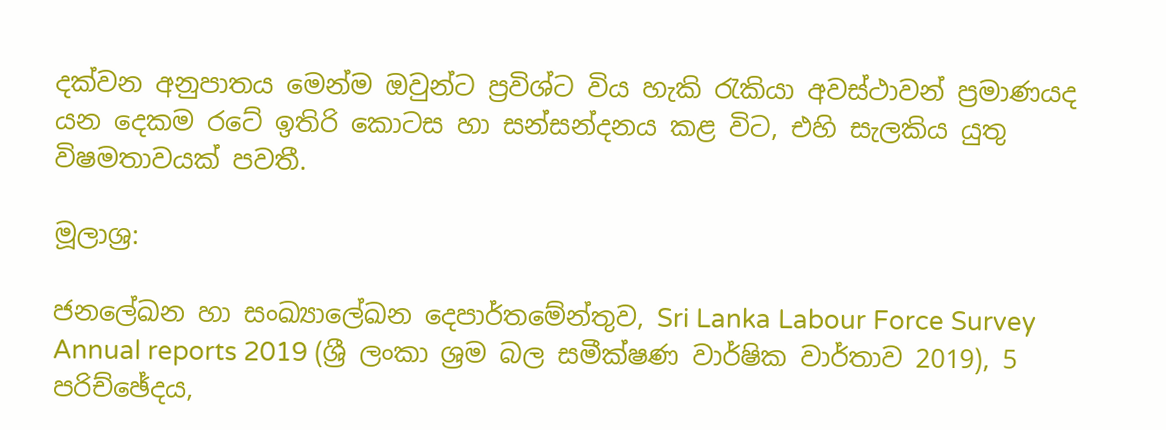දක්වන අනුපාතය මෙන්ම ඔවුන්ට ප්‍රවිශ්ට විය හැකි රැකියා අවස්ථාවන් ප්‍රමාණයද යන දෙකම රටේ ඉතිරි කොටස හා සන්සන්දනය කළ විට, එහි සැලකිය යුතු විෂමතාවයක් පවතී.

මූලාශ්‍ර:

ජනලේඛන හා සංඛ්‍යාලේඛන දෙපාර්තමේන්තුව, Sri Lanka Labour Force Survey Annual reports 2019 (ශ්‍රී ලංකා ශ්‍රම බල සමීක්ෂණ වාර්ෂික වාර්තාව 2019), 5 පරිච්ඡේදය,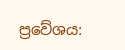ප්‍රවේශය: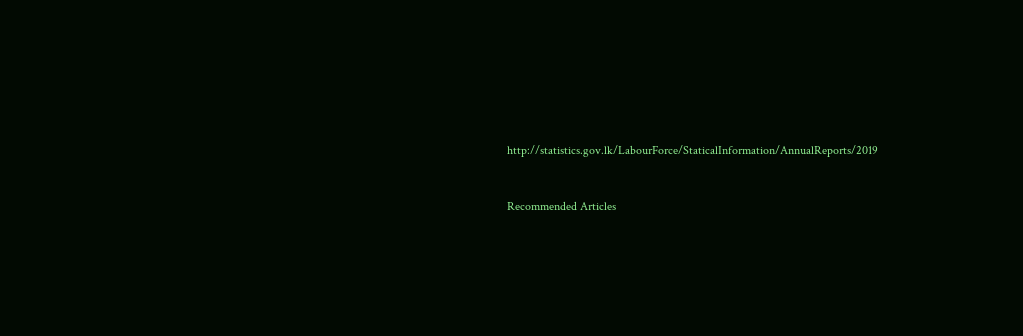http://statistics.gov.lk/LabourForce/StaticalInformation/AnnualReports/2019



Recommended Articles